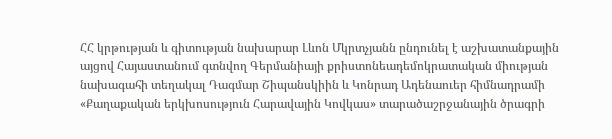ՀՀ կրթության և գիտության նախարար Լևոն Մկրտչյանն ընդունել է աշխատանքային այցով Հայաստանում գտնվող Գերմանիայի քրիստոնեադեմոկրատական միության նախագահի տեղակալ Դագմար Շիպանսկիին և Կոնրադ Ադենաուեր հիմնադրամի «Քաղաքական երկխոսություն Հարավային Կովկաս» տարածաշրջանային ծրագրի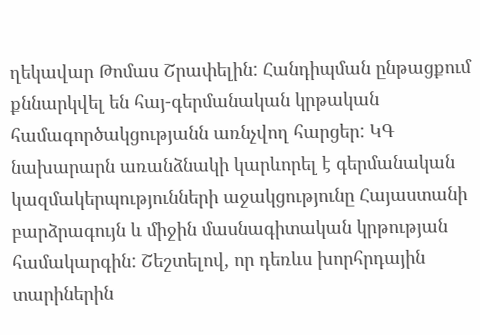ղեկավար Թոմաս Շրափելին: Հանդիպման ընթացքում քննարկվել են հայ-գերմանական կրթական համագործակցությանն առնչվող հարցեր: ԿԳ նախարարն առանձնակի կարևորել է գերմանական կազմակերպությունների աջակցությունը Հայաստանի բարձրագույն և միջին մասնագիտական կրթության համակարգին: Շեշտելով, որ դեռևս խորհրդային տարիներին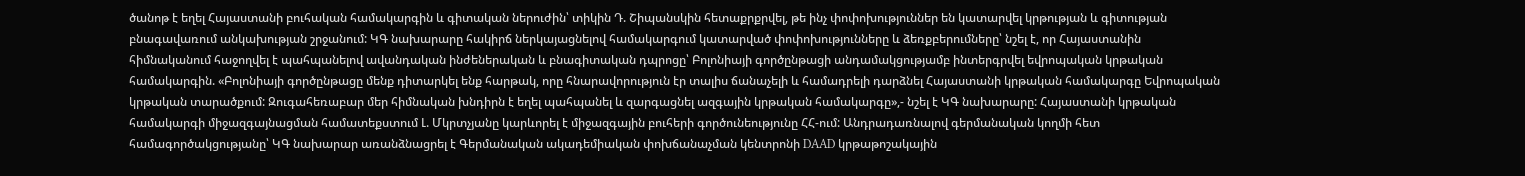ծանոթ է եղել Հայաստանի բուհական համակարգին և գիտական ներուժին՝ տիկին Դ. Շիպանսկին հետաքրքրվել, թե ինչ փոփոխություններ են կատարվել կրթության և գիտության բնագավառում անկախության շրջանում: ԿԳ նախարարը հակիրճ ներկայացնելով համակարգում կատարված փոփոխությունները և ձեռքբերումները՝ նշել է, որ Հայաստանին հիմնականում հաջողվել է պահպանելով ավանդական ինժեներական և բնագիտական դպրոցը՝ Բոլոնիայի գործընթացի անդամակցությամբ ինտերգրվել եվրոպական կրթական համակարգին. «Բոլոնիայի գործընթացը մենք դիտարկել ենք հարթակ, որը հնարավորություն էր տալիս ճանաչելի և համադրելի դարձնել Հայաստանի կրթական համակարգը Եվրոպական կրթական տարածքում: Զուգահեռաբար մեր հիմնական խնդիրն է եղել պահպանել և զարգացնել ազգային կրթական համակարգը»,- նշել է ԿԳ նախարարը: Հայաստանի կրթական համակարգի միջազգայնացման համատեքստում Լ. Մկրտչյանը կարևորել է միջազգային բուհերի գործունեությունը ՀՀ-ում: Անդրադառնալով գերմանական կողմի հետ համագործակցությանը՝ ԿԳ նախարար առանձնացրել է Գերմանական ակադեմիական փոխճանաչման կենտրոնի DAAD կրթաթոշակային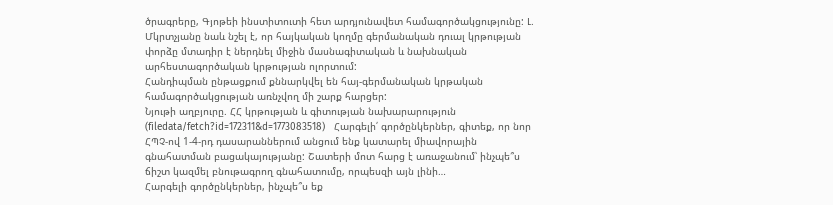ծրագրերը, Գյոթեի ինստիտուտի հետ արդյունավետ համագործակցությունը: Լ. Մկրտչյանը նաև նշել է, որ հայկական կողմը գերմանական դուալ կրթության փորձը մտադիր է ներդնել միջին մասնագիտական և նախնական արհեստագործական կրթության ոլորտում:
Հանդիպման ընթացքում քննարկվել են հայ-գերմանական կրթական համագործակցության առնչվող մի շարք հարցեր:
Նյութի աղբյուրը. ՀՀ կրթության և գիտության նախարարություն
(filedata/fetch?id=172311&d=1773083518)   Հարգելի՛ գործընկերներ, գիտեք, որ նոր ՀՊՉ-ով 1-4-րդ դասարաններում անցում ենք կատարել միավորային գնահատման բացակայությանը: Շատերի մոտ հարց է առաջանում՝ ինչպե՞ս ճիշտ կազմել բնութագրող գնահատումը, որպեսզի այն լինի…
Հարգելի գործընկերներ, ինչպե՞ս եք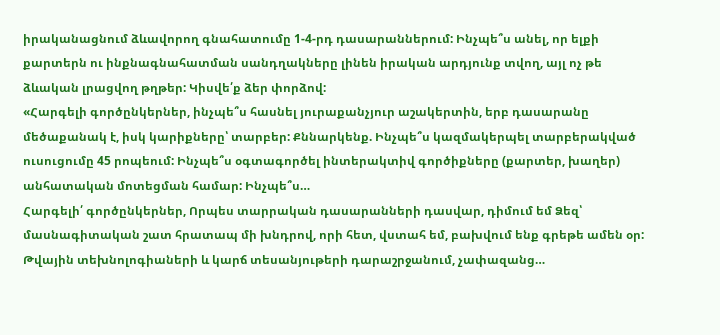իրականացնում ձևավորող գնահատումը 1-4-րդ դասարաններում: Ինչպե՞ս անել, որ ելքի քարտերն ու ինքնագնահատման սանդղակները լինեն իրական արդյունք տվող, այլ ոչ թե ձևական լրացվող թղթեր: Կիսվե՛ք ձեր փորձով:
«Հարգելի գործընկերներ, ինչպե՞ս հասնել յուրաքանչյուր աշակերտին, երբ դասարանը մեծաքանակ է, իսկ կարիքները՝ տարբեր: Քննարկենք. Ինչպե՞ս կազմակերպել տարբերակված ուսուցումը 45 րոպեում: Ինչպե՞ս օգտագործել ինտերակտիվ գործիքները (քարտեր, խաղեր) անհատական մոտեցման համար: Ինչպե՞ս…
Հարգելի՛ գործընկերներ, Որպես տարրական դասարանների դասվար, դիմում եմ Ձեզ՝ մասնագիտական շատ հրատապ մի խնդրով, որի հետ, վստահ եմ, բախվում ենք գրեթե ամեն օր: Թվային տեխնոլոգիաների և կարճ տեսանյութերի դարաշրջանում, չափազանց…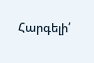Հարգելի՛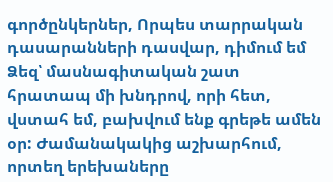գործընկերներ, Որպես տարրական դասարանների դասվար, դիմում եմ Ձեզ՝ մասնագիտական շատ հրատապ մի խնդրով, որի հետ, վստահ եմ, բախվում ենք գրեթե ամեն օր: Ժամանակակից աշխարհում, որտեղ երեխաները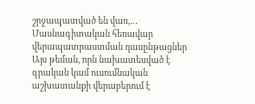շրջապատված են վառ,…
Մասնագիտական հեռավար վերապատրաստման դասընթացներ
Այս թեման, որն նախատեսված է գրական կամ ուսումնական աշխատանքի վերաբերում է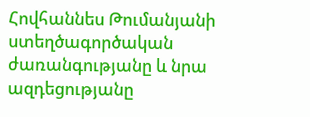Հովհաննես Թումանյանի ստեղծագործական ժառանգությանը և նրա ազդեցությանը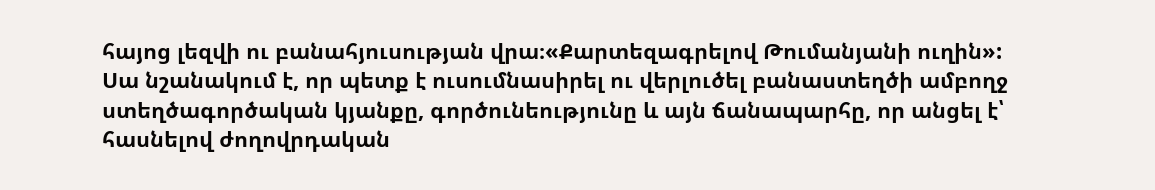հայոց լեզվի ու բանահյուսության վրա։«Քարտեզագրելով Թումանյանի ուղին»: Սա նշանակում է, որ պետք է ուսումնասիրել ու վերլուծել բանաստեղծի ամբողջ ստեղծագործական կյանքը, գործունեությունը և այն ճանապարհը, որ անցել է՝ հասնելով ժողովրդական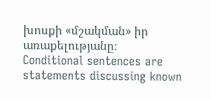խոսքի «մշակման» իր առաքելությանը։
Conditional sentences are statements discussing known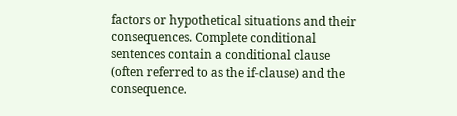factors or hypothetical situations and their consequences. Complete conditional sentences contain a conditional clause (often referred to as the if-clause) and the consequence.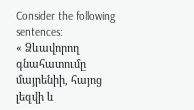Consider the following sentences:
« Ձևավորող գնահատումը մայրենիի, հայոց լեզվի և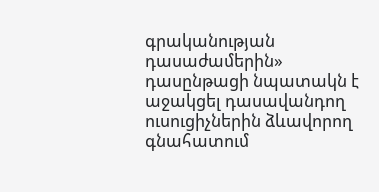գրականության դասաժամերին» դասընթացի նպատակն է աջակցել դասավանդող ուսուցիչներին ձևավորող գնահատում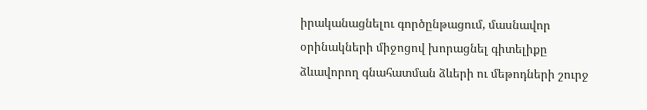իրականացնելու գործընթացում, մասնավոր օրինակների միջոցով խորացնել գիտելիքը ձևավորող գնահատման ձևերի ու մեթոդների շուրջ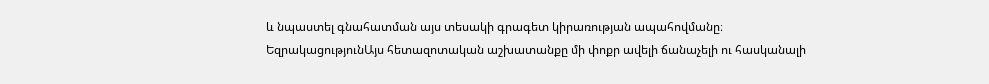և նպաստել գնահատման այս տեսակի գրագետ կիրառության ապահովմանը։
ԵզրակացությունԱյս հետազոտական աշխատանքը մի փոքր ավելի ճանաչելի ու հասկանալի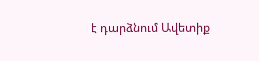է դարձնում Ավետիք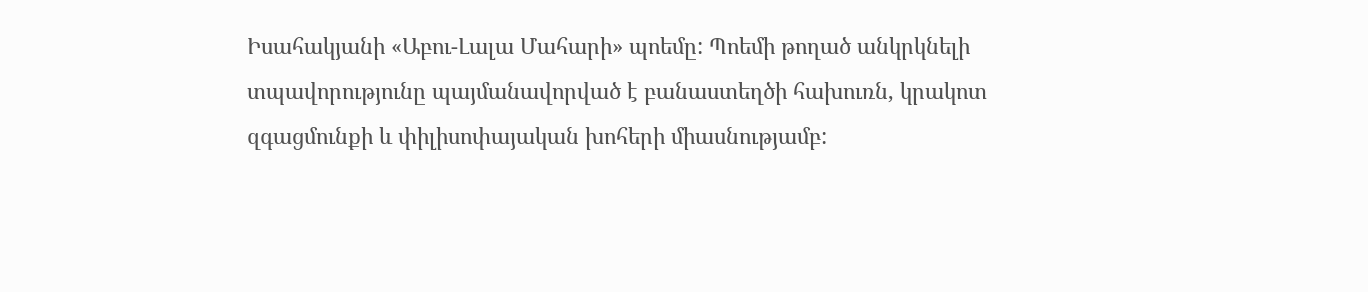Իսահակյանի «Աբու-Լալա Մահարի» պոեմը: Պոեմի թողած անկրկնելի տպավորությունը պայմանավորված է բանաստեղծի հախուռն, կրակոտ զգացմունքի և փիլիսոփայական խոհերի միասնությամբ: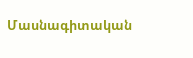Մասնագիտական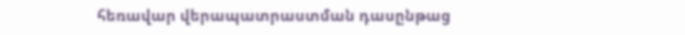հեռավար վերապատրաստման դասընթաց